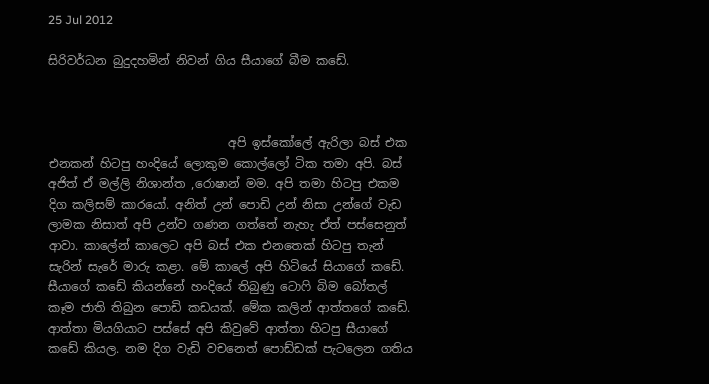25 Jul 2012

සිරිවර්ධන බුදුදහමින් නිවන් ගිය සීයාගේ බීම කඩේ.



                              අපි ඉස්කෝලේ ඇරිලා බස් එක එනකන් හිටපු හංදියේ ලොකුම කොල්ලෝ ටික තමා අපි. බස් අජිත් ඒ මල්ලි නිශාන්ත ,රොෂාන් මම. අපි තමා හිටපු එකම දිග කලිසම් කාරයෝ. අනිත් උන් පොඩි උන් නිසා උන්ගේ වැඩ ලාමක නිසාත් අපි උන්ව ගණන ගත්තේ නැහැ ඒත් පස්සෙනුත් ආවා. කාලේන් කාලෙට අපි බස් එක එනතෙක්‌ හිටපු තැන් සැරින් සැරේ මාරු කළා. මේ කාලේ අපි හිටියේ සියාගේ කඩේ. සීයාගේ කඩේ කියන්නේ හංදියේ තිබුණු ටොෆි බිම බෝතල් කෑම ජාති තිබුන පොඩි කඩයක්. මේක කලින් ආත්තගේ කඩේ. ආත්තා මියගියාට පස්සේ අපි කිවුවේ ආත්තා හිටපු සීයාගේ කඩේ කියල. නම දිග වැඩි වචනෙත් පොඩ්ඩක් පැටලෙන ගතිය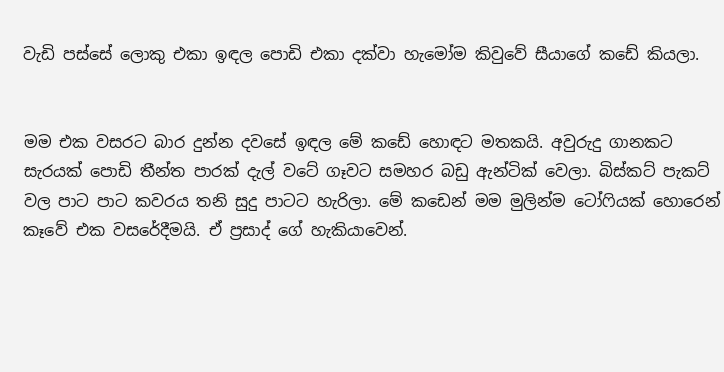වැඩි පස්සේ ලොකු එකා ඉඳල පොඩි එකා දක්වා හැමෝම කිවුවේ සීයාගේ කඩේ කියලා.


මම එක වසරට බාර දුන්න දවසේ ඉඳල මේ කඩේ හොඳට මතකයි. අවුරුදු ගානකට සැරයක් පොඩි තීන්ත පාරක් දැල් වටේ ගෑවට සමහර බඩු ඇන්ටික් වෙලා. බිස්කට් පැකට් වල පාට පාට කවරය තනි සුදු පාටට හැරිලා. මේ කඩෙන් මම මුලින්ම ටෝෆියක් හොරෙන් කෑවේ එක වසරේදීමයි. ඒ ප්‍රසාද් ගේ හැකියාවෙන්.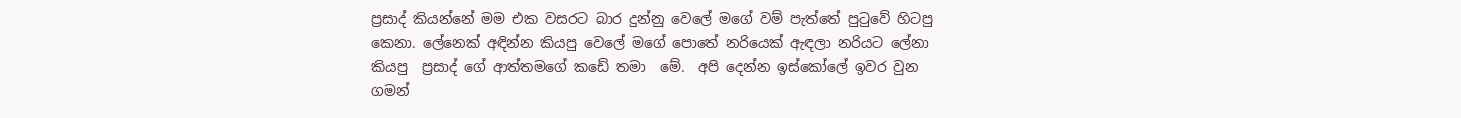ප්‍රසාද් කියන්නේ මම එක වසරට බාර දුන්නු වෙලේ මගේ වම් පැත්තේ පුටුවේ හිටපු කෙනා. ලේනෙක් අඳින්න කියපු වෙලේ මගේ පොතේ නරියෙක් ඇඳලා නරියට ලේනා කියපු  ප්‍රසාද් ගේ ආත්තමගේ කඩේ තමා  මේ.  අපි දෙන්න ඉස්කෝලේ ඉවර වුන ගමන්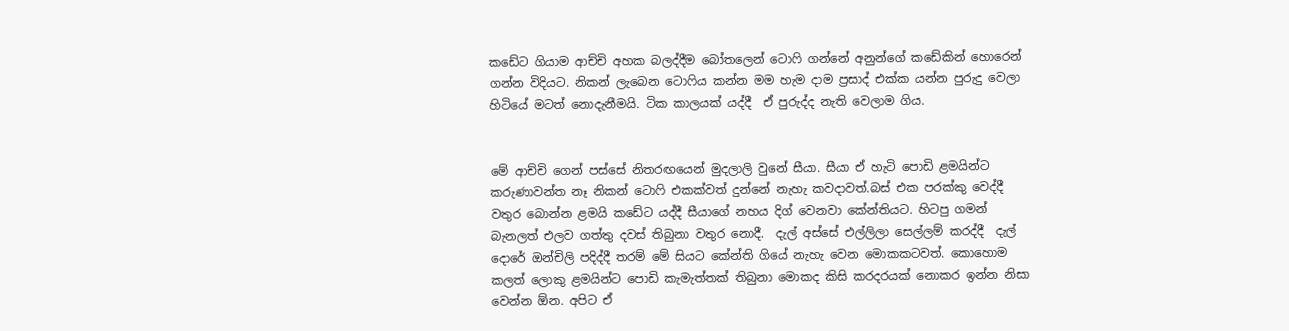කඩේට ගියාම ආච්චි අහක බලද්දීම බෝතලෙන් ටොෆි ගන්නේ අනුන්ගේ කඩේකින් හොරෙන් ගන්න විදියට. නිකන් ලැබෙන ටොෆිය කන්න මම හැම දාම ප්‍රසාද් එක්ක යන්න පුරුදු වෙලා හිටියේ මටත් නොදැනීමයි. ටික කාලයක් යද්දී  ඒ පුරුද්ද නැති වෙලාම ගිය.


මේ ආච්චි ගෙන් පස්සේ නිතරඟයෙන් මුදලාලි වුනේ සීයා. සීයා ඒ හැටි පොඩි ළමයින්ට කරුණාවන්ත නෑ නිකන් ටොෆි එකක්වත් දුන්නේ නැහැ කවදාවත්.බස් එක පරක්කු වෙද්දී වතුර බොන්න ළමයි කඩේට යද්දී සීයාගේ නහය දිග් වෙනවා කේන්තියට. හිටපු ගමන් බැනලත් එලව ගත්තු දවස් තිබුනා වතුර නොදී.  දැල් අස්සේ එල්ලිලා සෙල්ලම් කරද්දී  දැල් දොරේ ඔන්චිලි පදිද්දී තරම් මේ සියට කේන්ති ගියේ නැහැ වෙන මොකකටවත්. කොහොම කලත් ලොකු ළමයින්ට පොඩි කැමැත්තක් තිබුනා මොකද කිසි කරදරයක් නොකර ඉන්න නිසා වෙන්න ඕන. අපිට ඒ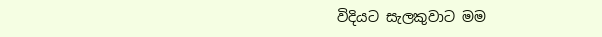විදියට සැලකුවාට මම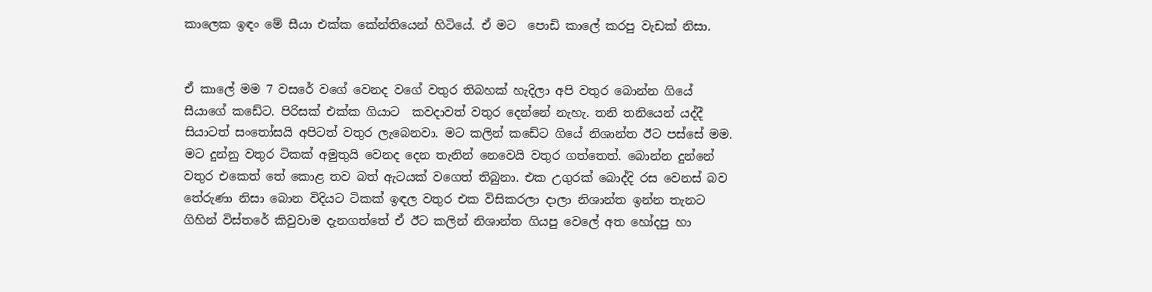කාලෙක ඉඳං මේ සීයා එක්ක කේන්තියෙන් හිටියේ. ඒ මට  පොඩි කාලේ කරපු වැඩක් නිසා.


ඒ කාලේ මම 7 වසරේ වගේ වෙනද වගේ වතුර තිබහක් හැදිලා අපි වතුර බොන්න ගියේ සීයාගේ කඩේට. පිරිසක් එක්ක ගියාට  කවදාවත් වතුර දෙන්නේ නැහැ. තනි තනියෙන් යද්දී  සියාටත් සංතෝසයි අපිටත් වතුර ලැබෙනවා. මට කලින් කඩේට ගියේ නිශාන්ත ඊට පස්සේ මම. මට දුන්නු වතුර ටිකක් අමුතුයි වෙනද දෙන තැනින් නෙවෙයි වතුර ගත්තෙත්. බොන්න දුන්නේ වතුර එකෙත් තේ කොළ තව බත් ඇටයක් වගෙත් තිබුනා. එක උගුරක්‌ බොද්දි රස වෙනස් බව තේරුණා නිසා බොන විදියට ටිකක් ඉඳල වතුර එක විසිකරලා දාලා නිශාන්ත ඉන්න තැනට ගිහින් විස්තරේ කිවුවාම දැනගත්තේ ඒ ඊට කලින් නිශාන්ත ගියපු වෙලේ අත හෝදපු හා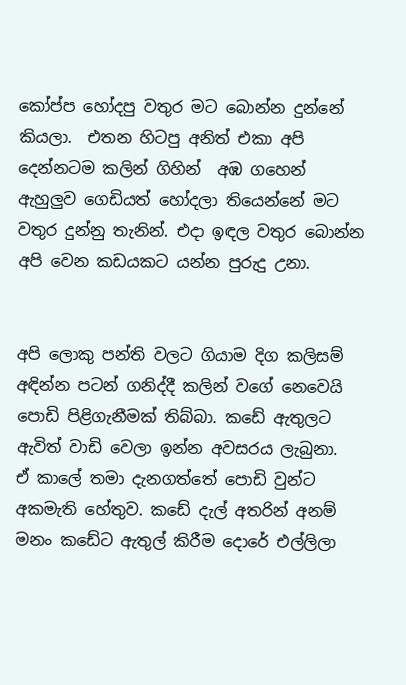කෝප්ප හෝදපු වතුර මට බොන්න දුන්නේ කියලා.  එතන හිටපු අනිත් එකා අපි දෙන්නටම කලින් ගිහින්  අඹ ගහෙන් ඇහුලුව ගෙඩියත් හෝදලා තියෙන්නේ මට  වතුර දුන්නු තැනින්. එදා ඉඳල වතුර බොන්න අපි වෙන කඩයකට යන්න පුරුදු උනා.


අපි ලොකු පන්ති වලට ගියාම දිග කලිසම් අඳින්න පටන් ගනිද්දී කලින් වගේ නෙවෙයි පොඩි පිළිගැනීමක් තිබ්බා. කඩේ ඇතුලට ඇවිත් වාඩි වෙලා ඉන්න අවසරය ලැබුනා.  ඒ කාලේ තමා දැනගත්තේ පොඩි වුන්ට අකමැති හේතුව. කඩේ දැල් අතරින් අනම් මනං කඩේට ඇතුල් කිරීම දොරේ එල්ලිලා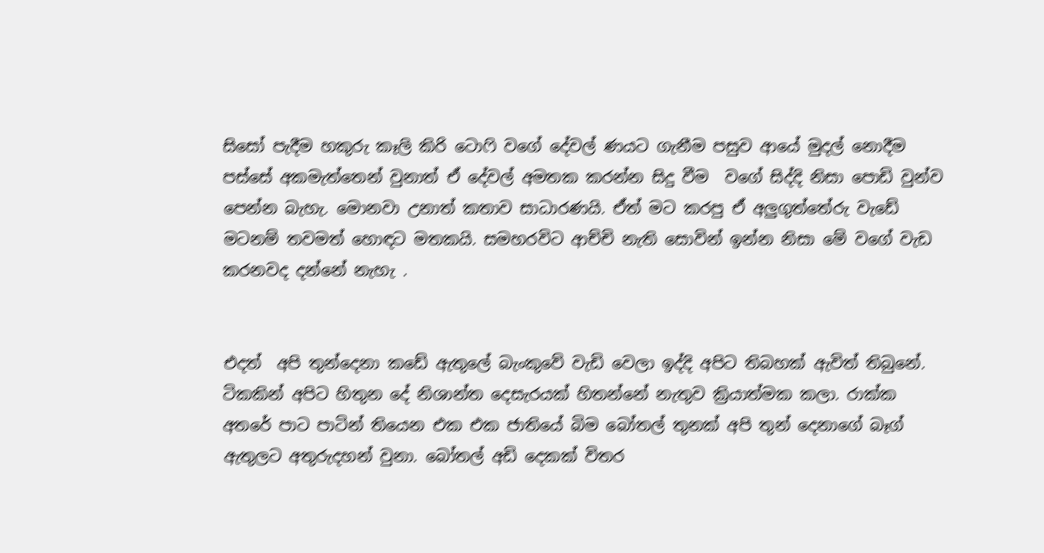සිසෝ පැදීම හකුරු කෑලි කිරි ටොෆි වගේ දේවල් ණයට ගැනීම පසුව ආයේ මුදල් නොදීම පස්සේ අකමැත්තෙන් වුනාත් ඒ දේවල් අමතක කරන්න සිදු වීම  වගේ සිද්දි නිසා පොඩි වුන්ව පෙන්න බැහැ. මොනවා උනාත් කතාව සාධාරණයි. ඒත් මට කරපු ඒ අලුගුත්තේරු වැඩේ මටනම් තවමත් හොඳට මතකයි. සමහරවිට ආච්චි නැති සොවින් ඉන්න නිසා මේ වගේ වැඩ කරනවද දන්නේ නැහැ .


එදත්  අපි තුන්දෙනා කඩේ ඇතුලේ බැංකුවේ වැඩි වෙලා ඉද්දි අපිට තිබහක් ඇවිත් තිබුනේ. ටිකකින් අපිට හිතුන දේ නිශාන්ත දෙසැරයක් හිතන්නේ නැතුව ක්‍රියාත්මක කලා. රාක්ක අතරේ පාට පාටින් තියෙන එක එක ජාතියේ බිම බෝතල් තුනක් අපි තුන් දෙනාගේ බෑග් ඇතුලට අතුරුදහන් වුනා. බෝතල් අඩි දෙකක් විතර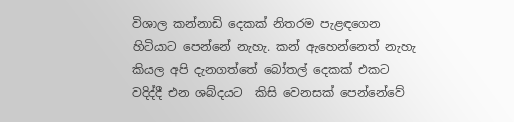විශාල කන්නාඩි දෙකක් නිතරම පැළඳගෙන හිටියාට පෙන්නේ නැහැ. කන් ඇහෙන්නෙත් නැහැ කියල අපි දැනගත්තේ බෝතල් දෙකක් එකට වදිද්දී එන ශබ්දයට  කිසි වෙනසක් පෙන්නේවේ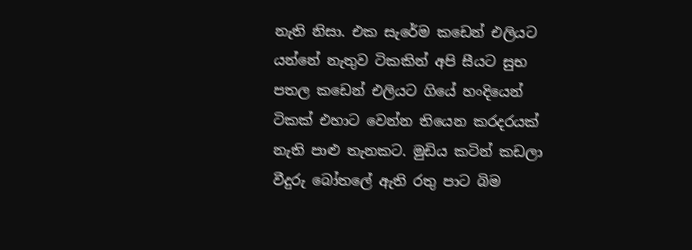නැති නිසා. එක සැරේම කඩෙන් එලියට යන්නේ නැතුව ටිකකින් අපි සීයට සුභ පතල කඩෙන් එලියට ගියේ හංදියෙන් ටිකක් එහාට වෙන්න තියෙන කරදරයක් නැති පාළු තැනකට. මුඩිය කටින් කඩලා වීදුරු බෝතලේ ඇති රතු පාට බිම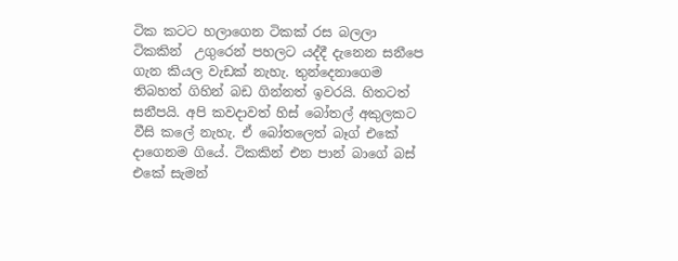ටික කටට හලාගෙන ටිකක් රස බලලා  ටිකකින්  උගුරෙන් පහලට යද්දී දැනෙන සනීපෙ ගැන කියල වැඩක් නැහැ. තුන්දෙනාගෙම තිබහත් ගිහින් බඩ ගින්නත් ඉවරයි. හිතටත් සනීපයි. අපි කවදාවත් හිස් බෝතල් අකුලකට වීසි කලේ නැහැ. ඒ බෝතලෙත් බෑග් එකේ දාගෙනම ගියේ. ටිකකින් එන පාන් බාගේ බස් එකේ සැමන්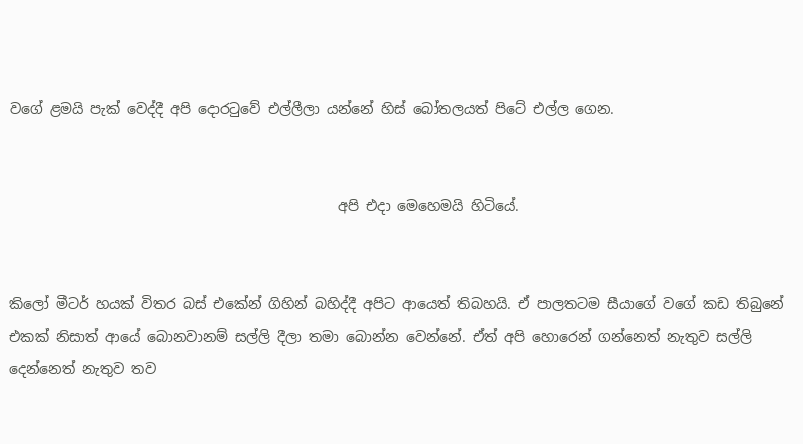වගේ ළමයි පැක් වෙද්දී අපි දොරටුවේ එල්ලීලා යන්නේ හිස් බෝතලයත් පිටේ එල්ල ගෙන.


                                               අපි එදා මෙහෙමයි හිටියේ.


කිලෝ මීටර් හයක් විතර බස් එකේන් ගිහින් බහිද්දී අපිට ආයෙත් තිබහයි. ඒ පාලතටම සීයාගේ වගේ කඩ තිබුනේ එකක් නිසාත් ආයේ බොනවානම් සල්ලි දීලා තමා බොන්න වෙන්නේ. ඒත් අපි හොරෙන් ගන්නෙත් නැතුව සල්ලි දෙන්නෙත් නැතුව තව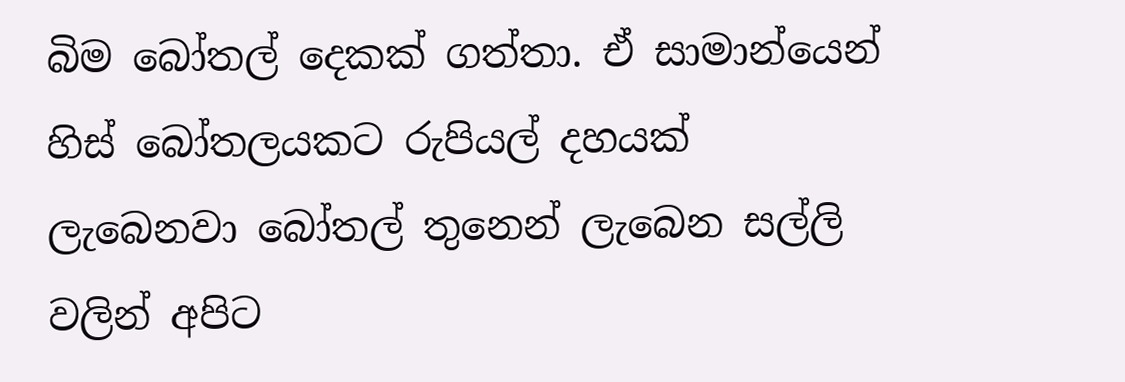බිම බෝතල් දෙකක් ගත්තා. ඒ සාමාන්යෙන් හිස් බෝතලයකට රුපියල් දහයක් ලැබෙනවා බෝතල් තුනෙන් ලැබෙන සල්ලි වලින් අපිට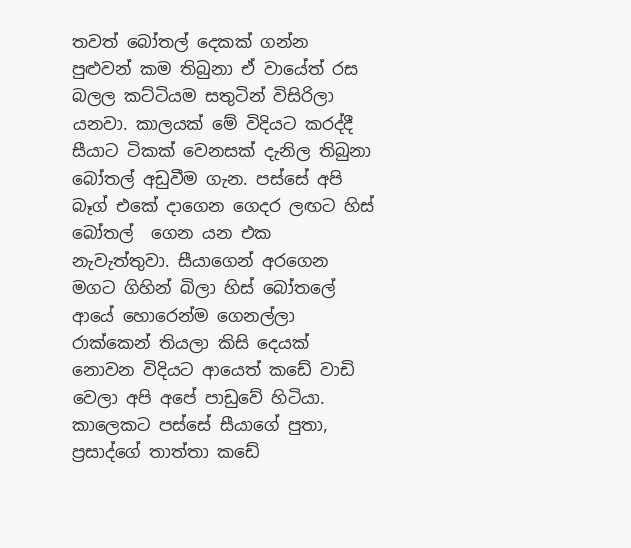තවත් බෝතල් දෙකක් ගන්න පුළුවන් කම තිබුනා ඒ වායේත් රස බලල කට්ටියම සතුටින් විසිරිලා යනවා. කාලයක් මේ විදියට කරද්දී සීයාට ටිකක් වෙනසක් දැනිල තිබුනා  බෝතල් අඩුවීම ගැන. පස්සේ අපි බෑග් එකේ දාගෙන ගෙදර ලඟට හිස් බෝතල්  ගෙන යන එක නැවැත්තුවා. සීයාගෙන් අරගෙන මගට ගිහින් බිලා හිස් බෝතලේ ආයේ හොරෙන්ම ගෙනල්ලා රාක්කෙන් තියලා කිසි දෙයක් නොවන විදියට ආයෙත් කඩේ වාඩි වෙලා අපි අපේ පාඩුවේ හිටියා. කාලෙකට පස්සේ සීයාගේ පුතා, ප්‍රසාද්ගේ තාත්තා කඩේ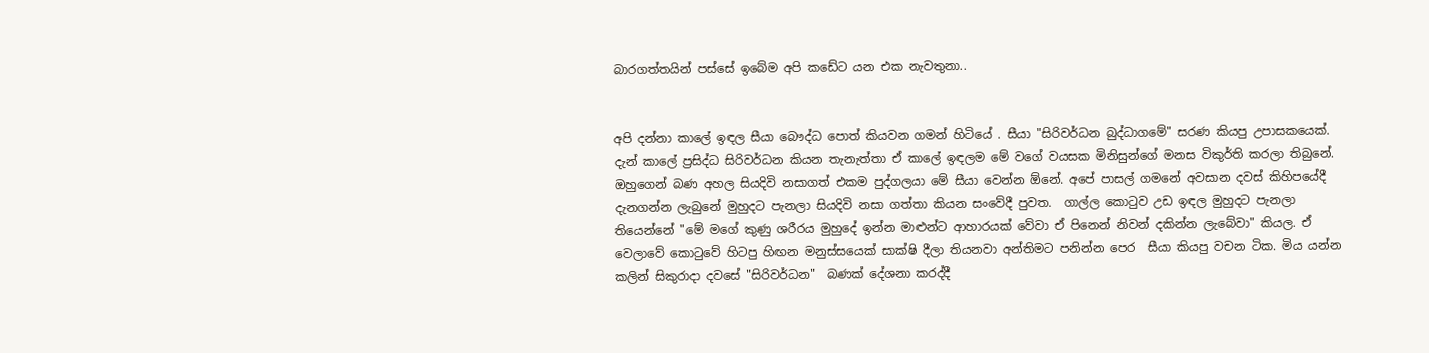බාරගත්තයින් පස්සේ ඉබේම අපි කඩේට යන එක නැවතුනා..


අපි දන්නා කාලේ ඉඳල සීයා බෞද්ධ පොත් කියවන ගමන් හිටියේ . සීයා "සිරිවර්ධන බුද්ධාගමේ" සරණ කියපු උපාසකයෙක්.  දැන් කාලේ ප්‍රසිද්ධ සිරිවර්ධන කියන තැනැත්තා ඒ කාලේ ඉඳලම මේ වගේ වයසක මිනිසුන්ගේ මනස විකුර්ති කරලා තිබුනේ. ඔහුගෙන් බණ අහල සියදිවි නසාගත් එකම පුද්ගලයා මේ සීයා වෙන්න ඕනේ. අපේ පාසල් ගමනේ අවසාන දවස් කිහිපයේදී දැනගන්න ලැබුනේ මුහුදට පැනලා සියදිවි නසා ගත්තා කියන සංවේදී පුවත.  ගාල්ල කොටුව උඩ ඉඳල මුහුදට පැනලා තියෙන්නේ "මේ මගේ කුණු ශරීරය මුහුදේ ඉන්න මාළුන්ට ආහාරයක් වේවා ඒ පිනෙන් නිවන් දකින්න ලැබේවා" කියල. ඒ වෙලාවේ කොටුවේ හිටපු හිඟන මනුස්සයෙක් සාක්ෂි දීලා තියනවා අන්තිමට පනින්න පෙර  සීයා කියපු වචන ටික. මිය යන්න කලින් සිකුරාදා දවසේ "සිරිවර්ධන"  බණක් දේශනා කරද්දී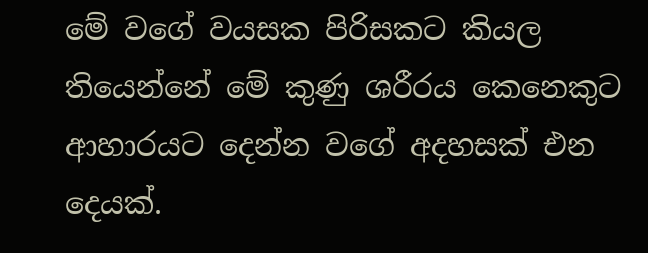මේ වගේ වයසක පිරිසකට කියල තියෙන්නේ මේ කුණු ශරීරය කෙනෙකුට ආහාරයට දෙන්න වගේ අදහසක් එන දෙයක්.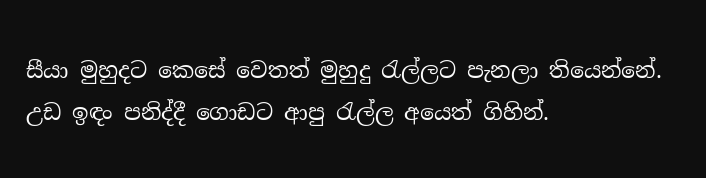සීයා මුහුදට කෙසේ වෙතත් මුහුදු රැල්ලට පැනලා තියෙන්නේ. උඩ ඉඳං පනිද්දී ගොඩට ආපු රැල්ල අයෙත් ගිහින්.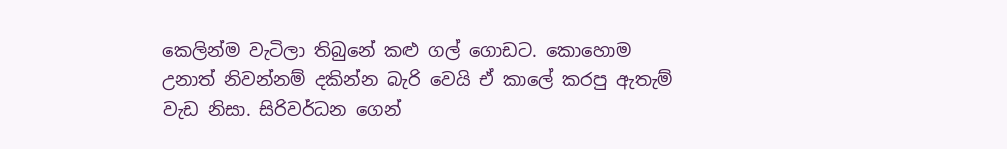කෙලින්ම වැටිලා තිබුනේ කළු ගල් ගොඩට. කොහොම උනාත් නිවන්නම් දකින්න බැරි වෙයි ඒ කාලේ කරපු ඇතැම් වැඩ නිසා. සිරිවර්ධන ගෙන්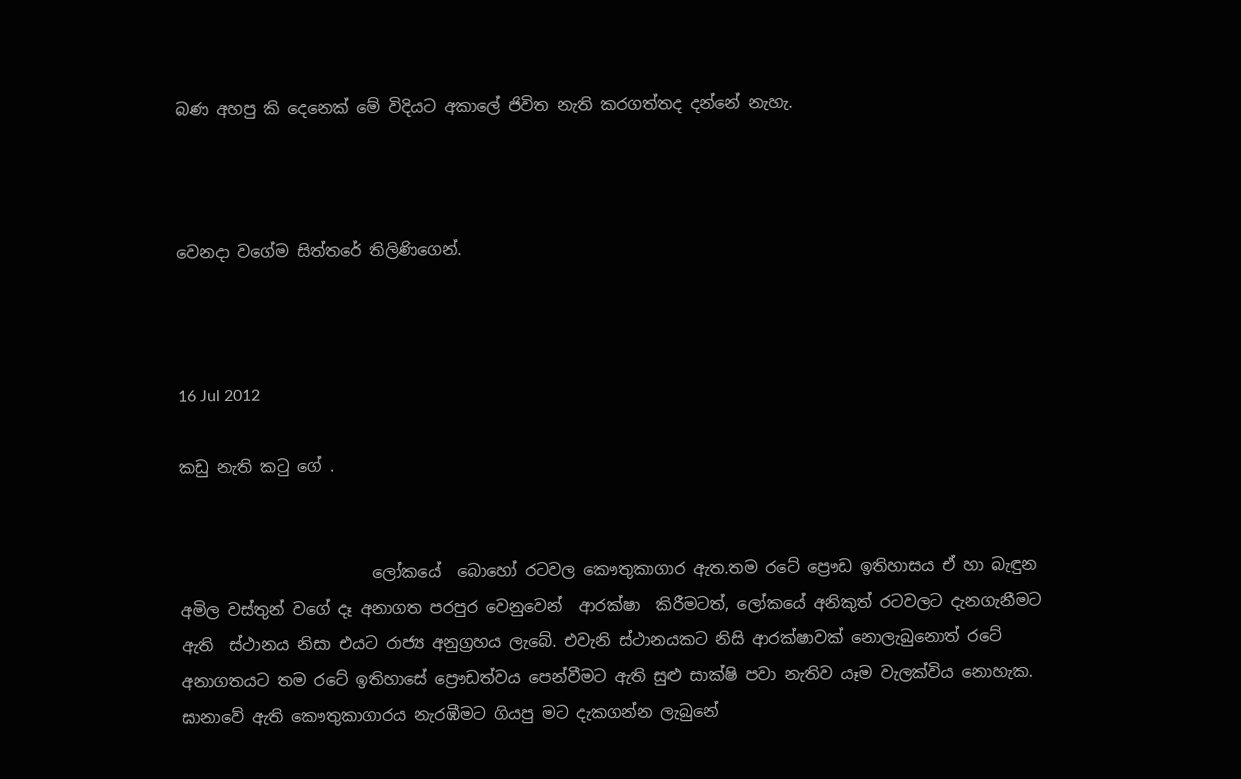බණ අහපු කි දෙනෙක් මේ විදියට අකාලේ ජිවිත නැති කරගත්තද දන්නේ නැහැ.



වෙනදා වගේම සිත්තරේ තිලිණිගෙන්.



16 Jul 2012

කඩු නැති කටු ගේ .


                        ලෝකයේ  බොහෝ රටවල කෞතුකාගාර ඇත.තම රටේ ප්‍රෞඩ ඉතිහාසය ඒ හා බැඳුන අමිල වස්තුන් වගේ දෑ අනාගත පරපුර වෙනුවෙන්  ආරක්ෂා  කිරීමටත්, ලෝකයේ අනිකුත් රටවලට දැනගැනීමට  ඇති  ස්ථානය නිසා එයට රාජ්‍ය අනුග්‍රහය ලැබේ. එවැනි ස්ථානයකට නිසි ආරක්ෂාවක් නොලැබුනොත් රටේ අනාගතයට තම රටේ ඉතිහාසේ ප්‍රෞඩත්වය පෙන්වීමට ඇති සුළු සාක්ෂි පවා නැතිව යෑම වැලක්විය නොහැක. ඝානාවේ ඇති කෞතුකාගාරය නැරඹීමට ගියපු මට දැකගන්න ලැබුනේ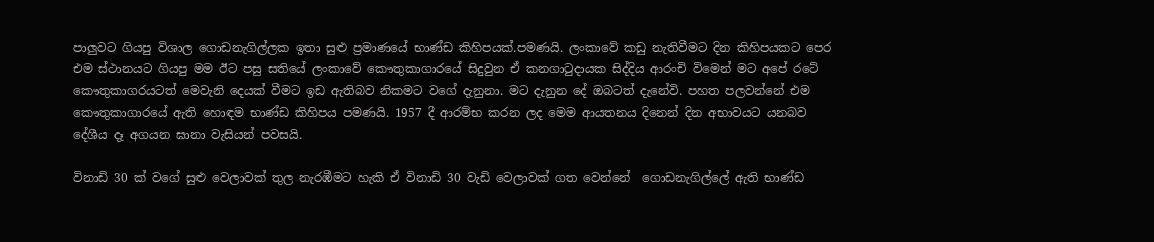පාලුවට ගියපු විශාල ගොඩනැගිල්ලක ඉතා සුළු ප්‍රමාණයේ භාණ්ඩ කිහිපයක්.පමණයි. ලංකාවේ කඩු නැතිවීමට දින කිහිපයකට පෙර  එම ස්ථානයට ගියපු මම ඊට පසු සතියේ ලංකාවේ කෞතුකාගාරයේ සිදුවුන ඒ කනගාටුදායක සිද්දිය ආරංචි විමෙන් මට අපේ රටේ කෞතුකාගරයටත් මෙවැනි දෙයක් වීමට ඉඩ ඇතිබව නිකමට වගේ දැනුනා. මට දැනුන දේ ඔබටත් දැනේවි. පහත පලවන්නේ එම කෞතුකාගාරයේ ඇති හොඳම භාණ්ඩ කිහිපය පමණයි. 1957 දී ආරම්භ කරන ලද මෙම ආයතනය දිනෙන් දින අභාවයට යනබව දේශීය දෑ අගයන ඝානා වැසියන් පවසයි.

විනාඩි 30 ක් වගේ සුළු වෙලාවක් තුල නැරඹීමට හැකි ඒ විනාඩි 30 වැඩි වෙලාවක් ගත වෙන්නේ  ගොඩනැගිල්ලේ ඇති භාණ්ඩ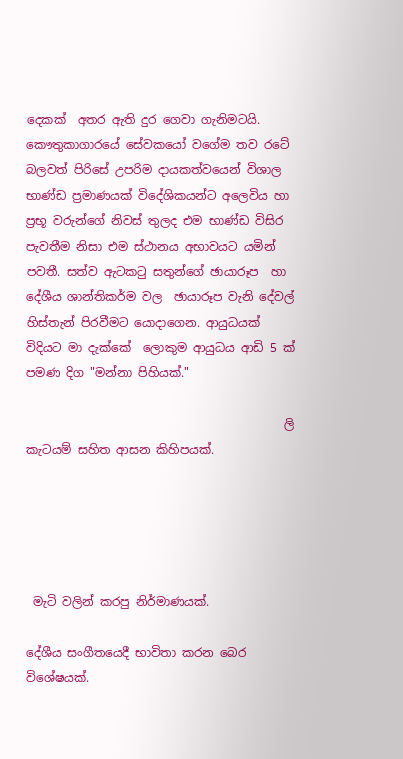දෙකක්  අතර ඇති දුර ගෙවා ගැනිමටයි. කෞතුකාගාරයේ සේවකයෝ වගේම තව රටේ බලවත් පිරිසේ උපරිම දායකත්වයෙන් විශාල භාණ්ඩ ප්‍රමාණයක් විදේශිකයන්ට අලෙවිය හා ප්‍රභූ වරුන්ගේ නිවස් තුලද එම භාණ්ඩ විසිර පැවතීම නිසා එම ස්ථානය අභාවයට යමින් පවතී. සත්ව ඇටකටු සතුන්ගේ ඡායාරූප  හා දේශීය ශාන්තිකර්ම වල  ඡායාරූප වැනි දේවල් හිස්තැන් පිරවීමට යොදාගෙන. ආයුධයක්‌ විදියට මා දැක්කේ  ලොකුම ආයුධය ආඩි 5 ක් පමණ දිග "මන්නා පිහියක්."

                                           ලි කැටයම් සහිත ආසන කිහිපයක්.





 මැටි වලින් කරපු නිර්මාණයක්.

දේශීය සංගීතයෙදී භාවිතා කරන බෙර විශේෂයක්.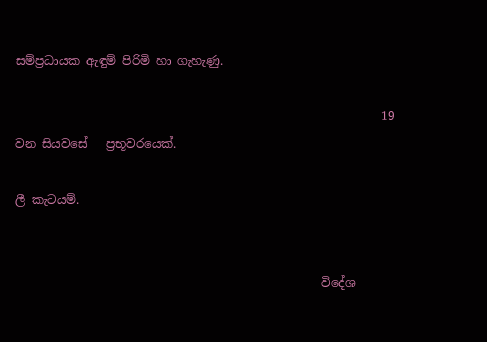සම්ප්‍රධායක ඇඳුම් පිරිමි හා ගැහැණු.

                                                             19 වන සියවසේ   ප්‍රභූවරයෙක්.

ලී කැටයම්.


                                                   විදේශ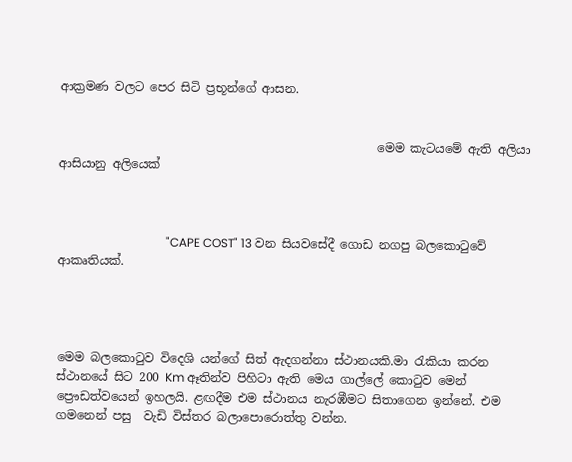ආක්‍රමණ වලට පෙර සිටි ප්‍රභූන්ගේ ආසන.


                                                     මෙම කැටයමේ ඇති අලියා ආසියානු අලියෙක්



                                    "CAPE COST" 13 වන සියවසේදී ගොඩ නගපු බලකොටුවේ ආකෘතියක්.




මෙම බලකොටුව විදෙශි යන්ගේ සිත් ඇදගන්නා ස්ථානයකි.මා රැකියා කරන  ස්ථානයේ සිට 200 Km ඈතින්ව පිහිටා ඇති මෙය ගාල්ලේ කොටුව මෙන් ප්‍රෞඩත්වයෙන් ඉහලයි. ළඟදීම එම ස්ථානය නැරඹීමට සිතාගෙන ඉන්නේ. එම ගමනෙන් පසු  වැඩි විස්තර බලාපොරොත්තු වන්න.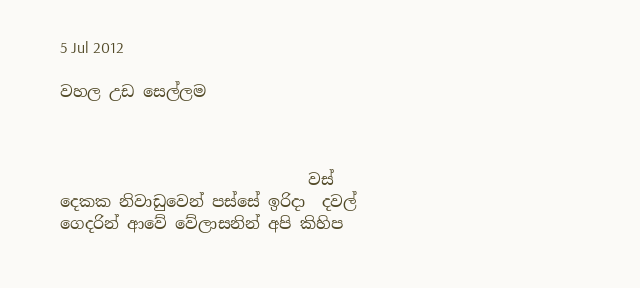5 Jul 2012

වහල උඩ සෙල්ලම



                               වස්  දෙකක නිවාඩුවෙන් පස්සේ ඉරිදා  දවල් ගෙදරින් ආවේ වේලාසනින් අපි කිහිප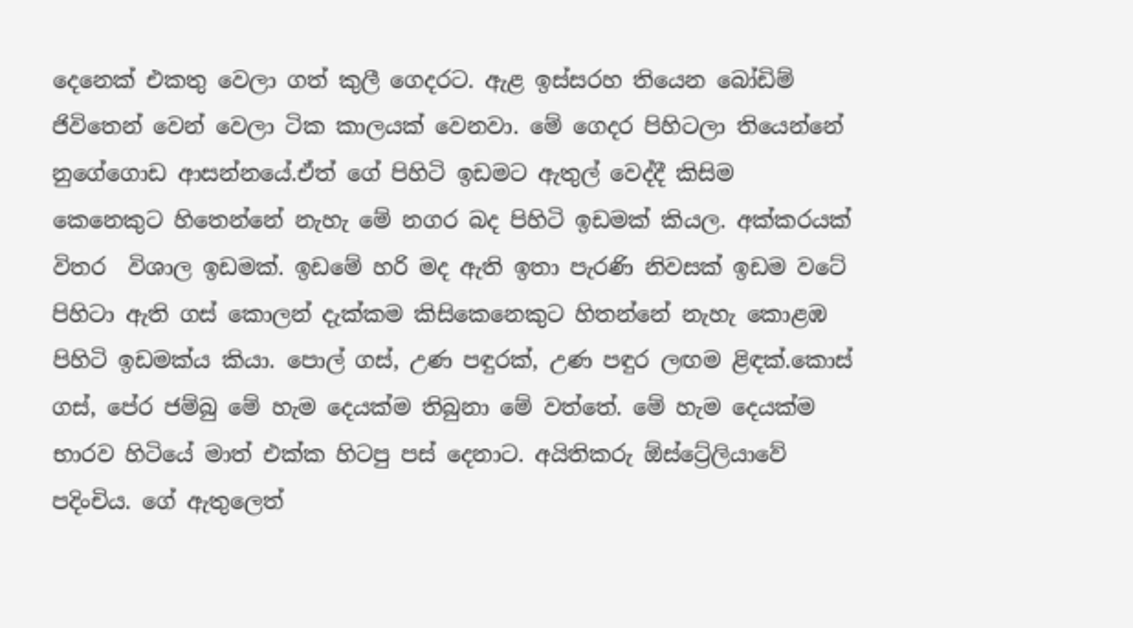දෙනෙක් එකතු වෙලා ගත් කුලී ගෙදරට. ඇළ ඉස්සරහ තියෙන බෝඩිම් ජිවිතෙන් වෙන් වෙලා ටික කාලයක් වෙනවා. මේ ගෙදර පිහිටලා තියෙන්නේ නුගේගොඩ ආසන්නයේ.ඒත් ගේ පිහිටි ඉඩමට ඇතුල් වෙද්දී කිසිම කෙනෙකුට හිතෙන්නේ නැහැ මේ නගර බද පිහිටි ඉඩමක් කියල. අක්කරයක් විතර  විශාල ඉඩමක්. ඉඩමේ හරි මද ඇති ඉතා පැරණි නිවසක් ඉඩම වටේ පිහිටා ඇති ගස් කොලන් දැක්කම කිසිකෙනෙකුට හිතන්නේ නැහැ කොළඹ පිහිටි ඉඩමක්ය කියා. පොල් ගස්, උණ පඳුරක්, උණ පඳුර ලඟම ළිඳක්.කොස් ගස්, පේර ජම්බු මේ හැම දෙයක්ම තිබුනා මේ වත්තේ. මේ හැම දෙයක්ම භාරව හිටියේ මාත් එක්ක හිටපු පස් දෙනාට. අයිතිකරු ඕස්ට්‍රේලියාවේ පදිංචිය. ගේ ඇතුලෙත්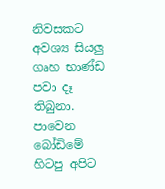නිවසකට අවශ්‍ය සියලු ගෘහ භාණ්ඩ පවා දෑ තිබුනා. පාවෙන බෝඩිමේ හිටපු අපිට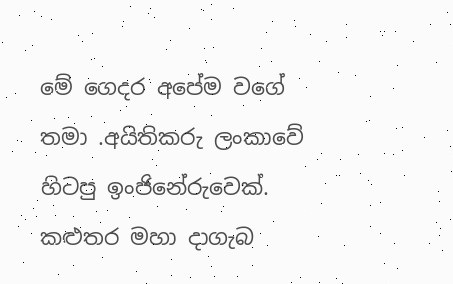මේ ගෙදර අපේම වගේ තමා .අයිතිකරු ලංකාවේ හිටපු ඉංජිනේරුවෙක්. කළුතර මහා දාගැබ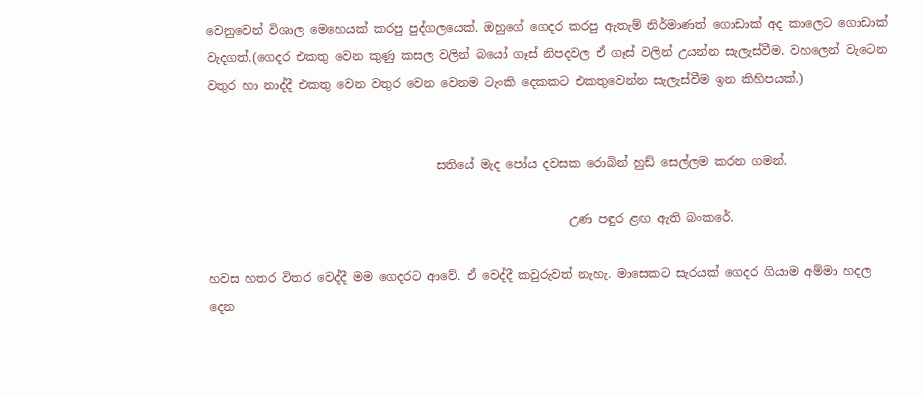වෙනුවෙන් විශාල මෙහෙයක් කරපු පුද්ගලයෙක්. ඔහුගේ ගෙදර කරපු ඇතැම් නිර්මාණත් ගොඩාක් අද කාලෙට ගොඩාක් වැදගත්.(ගෙදර එකතු වෙන කුණු කසල වලින් බයෝ ගෑස් නිපදවල ඒ ගෑස් වලින් උයන්න සැලැස්වීම. වහලෙන් වැටෙන වතුර හා නාද්දී එකතු වෙන වතුර වෙන වෙනම ටැංකි දෙකකට එකතුවෙන්න සැලැස්වීම ඉන කිහිපයක්.)


                                      සතියේ මැද පෝය දවසක රොබින් හුඩ් සෙල්ලම කරන ගමන්.

                                                            උණ පඳුර ළඟ ඇති බංකරේ.

හවස හතර විතර වෙද්දී මම ගෙදරට ආවේ. ඒ වෙද්දී කවුරුවත් නැහැ. මාසෙකට සැරයක් ගෙදර ගියාම අම්මා හදල දෙන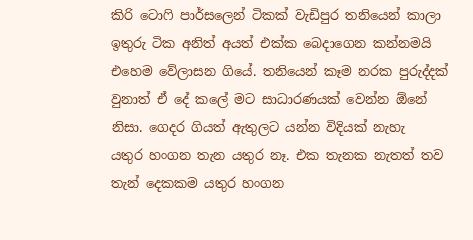කිරි ටොෆි පාර්සලෙන් ටිකක් වැඩිපුර තනියෙන් කාලා ඉතුරු ටික අනිත් අයත් එක්ක බෙදාගෙන කන්නමයි එහෙම වේලාසන ගියේ. තනියෙන් කෑම නරක පුරුද්දක් වුනාත් ඒ දේ කලේ මට සාධාරණයක් වෙන්න ඕනේ නිසා. ගෙදර ගියත් ඇතුලට යන්න විදියක් නැහැ   යතුර හංගන තැන යතුර නෑ. එක තැනක නැතත් තව තැන් දෙකකම යතුර හංගන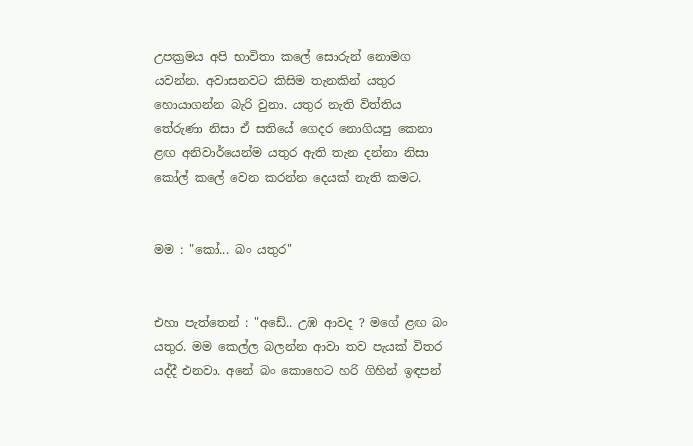උපක්‍රමය අපි භාවිතා කලේ සොරුන් නොමග යවන්න. අවාසනවට කිසිම තැනකින් යතුර හොයාගන්න බැරි වුනා. යතුර නැති විත්තිය තේරුණා නිසා ඒ සතියේ ගෙදර නොගියපු කෙනා ළඟ අනිවාර්යෙන්ම යතුර ඇති තැන දන්නා නිසා කෝල් කලේ වෙන කරන්න දෙයක් නැති කමට.


මම : "කෝ... බං යතුර"


එහා පැත්තෙන් : "අඩේ.. උඹ ආවද ? මගේ ළඟ බං යතුර. මම කෙල්ල බලන්න ආවා තව පැයක් විතර යද්දී එනවා. අනේ බං කොහෙට හරි ගිහින් ඉඳපන්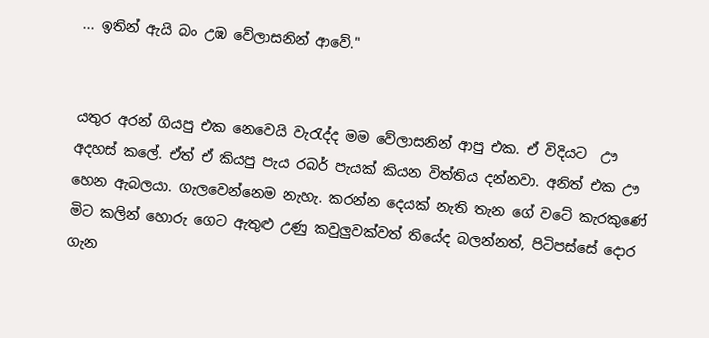... ඉතින් ඇයි බං උඹ වේලාසනින් ආවේ."


යතුර අරන් ගියපු එක නෙවෙයි වැරැද්ද මම වේලාසනින් ආපු එක. ඒ විදියට  ඌ අදහස් කලේ. ඒත් ඒ කියපු පැය රබර් පැයක් කියන විත්තිය දන්නවා. අනිත් එක ඌ හෙන ඇබලයා. ගැලවෙන්නෙම නැහැ. කරන්න දෙයක් නැති තැන ගේ වටේ කැරකුණේ මිට කලින් හොරු ගෙට ඇතුළු උණු කවුලුවක්වත් තියේද බලන්නත්, පිටිපස්සේ දොර ගැන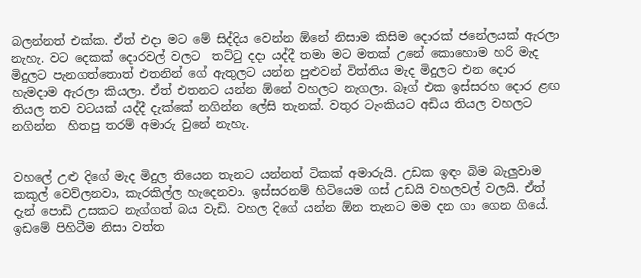බලන්නත් එක්ක. ඒත් එදා මට මේ සිද්දිය වෙන්න ඕනේ නිසාම කිසිම දොරක් ජනේලයක් ඇරලා නැහැ. වට දෙකක් දොරවල් වලට  තට්ටු දදා යද්දී තමා මට මතක් උනේ කොහොම හරි මැද මිදුලට පැනගත්තොත් එතනින් ගේ ඇතුලට යන්න පුළුවන් විත්තිය මැද මිදුලට එන දොර හැමදාම ඇරලා කියලා. ඒත් එතනට යන්න ඕනේ වහලට නැගලා. බෑග් එක ඉස්සරහ දොර ළඟ තියල තව වටයක් යද්දී දැක්කේ නගින්න ලේසි තැනක්. වතුර ටැංකියට අඩිය තියල වහලට නගින්න  හිතපු තරම් අමාරු වුනේ නැහැ.


වහලේ උළු දිගේ මැද මිදුල තියෙන තැනට යන්නත් ටිකක් අමාරුයි. උඩක ඉඳං බිම බැලුවාම කකුල් වෙව්ලනවා, කැරකිල්ල හැදෙනවා. ඉස්සරනම් හිටියෙම ගස් උඩයි වහලවල් වලයි. ඒත් දැන් පොඩි උසකට නැග්ගත් බය වැඩි. වහල දිගේ යන්න ඕන තැනට මම දන ගා ගෙන ගියේ. ඉඩමේ පිහිටීම නිසා වත්ත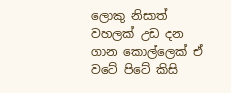ලොකු නිසාත් වහලක් උඩ දන ගාන කොල්ලෙක් ඒ වටේ පිටේ කිසි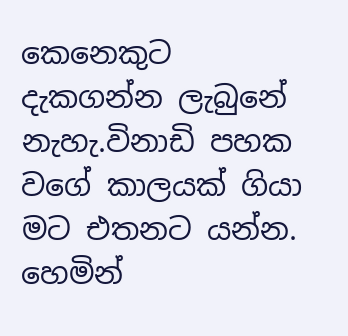කෙනෙකුට දැකගන්න ලැබුනේ නැහැ.විනාඩි පහක වගේ කාලයක් ගියා මට එතනට යන්න. හෙමින්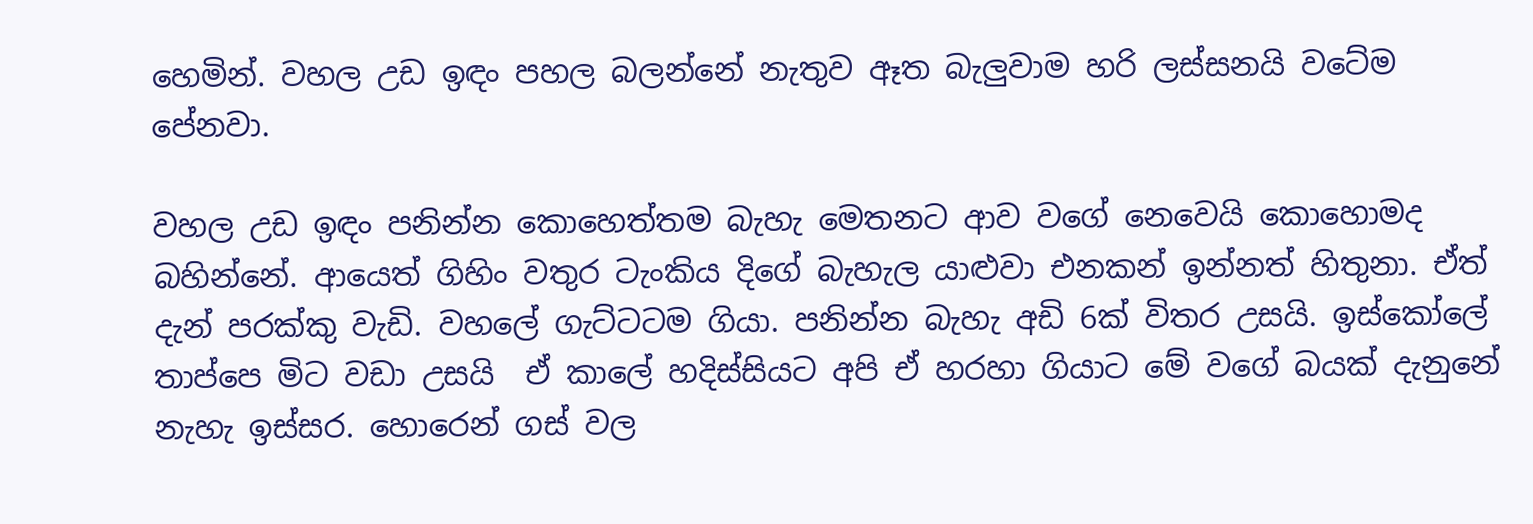හෙමින්. වහල උඩ ඉඳං පහල බලන්නේ නැතුව ඈත බැලුවාම හරි ලස්සනයි වටේම පේනවා.

වහල උඩ ඉඳං පනින්න කොහෙත්තම බැහැ මෙතනට ආව වගේ නෙවෙයි කොහොමද බහින්නේ. ආයෙත් ගිහිං වතුර ටැංකිය දිගේ බැහැල යාළුවා එනකන් ඉන්නත් හිතුනා. ඒත් දැන් පරක්කු වැඩි. වහලේ ගැට්ටටම ගියා. පනින්න බැහැ අඩි 6ක් විතර උසයි. ඉස්කෝලේ තාප්පෙ මිට වඩා උසයි  ඒ කාලේ හදිස්සියට අපි ඒ හරහා ගියාට මේ වගේ බයක් දැනුනේ නැහැ ඉස්සර. හොරෙන් ගස් වල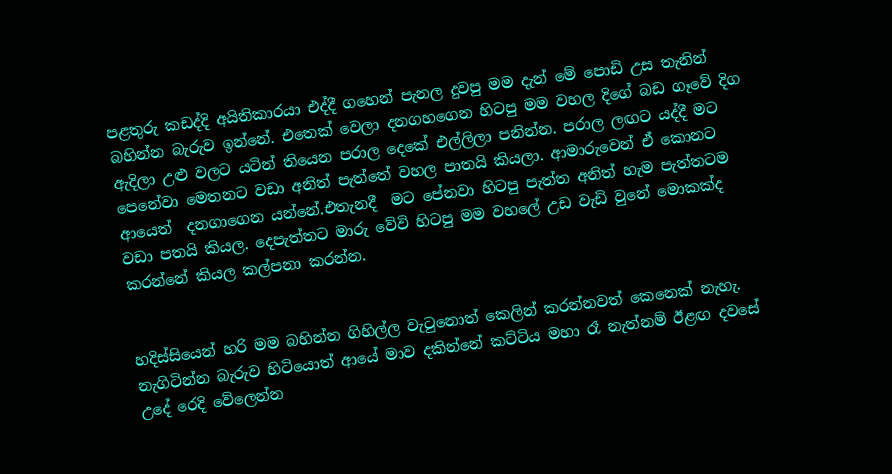පළතුරු කඩද්දි අයිතිකාරයා එද්දී ගහෙන් පැනල දුවපු මම දැන් මේ පොඩි උස තැනින් බහින්න බැරුව ඉන්නේ. එතෙක් වෙලා දනගහගෙන හිටපු මම වහල දිගේ බඩ ගෑවේ දිග ඇදිලා උළු වලට යටින් තියෙන පරාල දෙකේ එල්ලිලා පනින්න. පරාල ලඟට යද්දී මට පෙනේවා මෙතනට වඩා අනිත් පැත්තේ වහල පාතයි කියලා. ආමාරුවෙන් ඒ කොනට ආයෙත්  දනගාගෙන යන්නේ.එතැනදී  මට පේනවා හිටපු පැත්ත අනිත් හැම පැත්තටම වඩා පතයි කියල. දෙපැත්තට මාරු වේවි හිටපු මම වහලේ උඩ වැඩි වුනේ මොකක්ද කරන්නේ කියල කල්පනා කරන්න.


හදිස්සියෙන් හරි මම බහින්න ගිහිල්ල වැටුනොත් කෙලින් කරන්නවත් කෙනෙක් නැහැ. නැගිටින්න බැරුව හිටියොත් ආයේ මාව දකින්නේ කට්ටිය මහා රෑ නැත්නම් ඊළඟ දවසේ උදේ රෙදි වේලෙන්න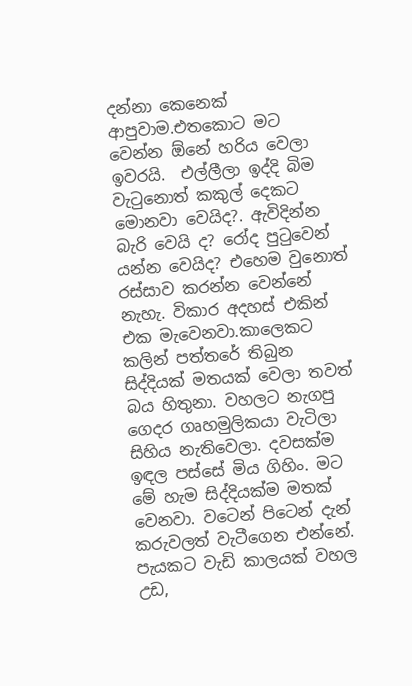දන්නා කෙනෙක් ආපුවාම.එතකොට මට වෙන්න ඕනේ හරිය වෙලා ඉවරයි.  එල්ලීලා ඉද්දි බිම වැටුනොත් කකුල් දෙකට මොනවා වෙයිද?. ඇවිදින්න බැරි වෙයි ද? රෝද පුටුවෙන් යන්න වෙයිද? එහෙම වුනොත් රස්සාව කරන්න වෙන්නේ නැහැ. විකාර අදහස් එකින් එක මැවෙනවා.කාලෙකට කලින් පත්තරේ තිබුන සිද්දියක් මතයක් වෙලා තවත් බය හිතුනා. වහලට නැගපු ගෙදර ගෘහමුලිකයා වැටිලා සිහිය නැතිවෙලා. දවසක්ම ඉඳල පස්සේ මිය ගිහිං. මට මේ හැම සිද්දියක්ම මතක් වෙනවා. වටෙන් පිටෙන් දැන් කරුවලත් වැටීගෙන එන්නේ. පැයකට වැඩි කාලයක් වහල උඩ,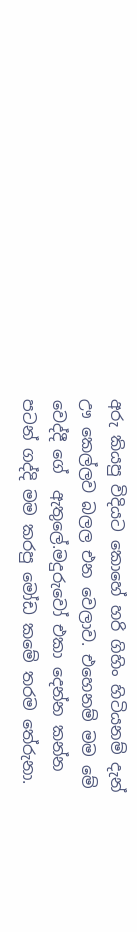අරු කියපු විදියට කොහේ හරි ගිහිං හිටියනම් දැන් ඌ කෙල්ලව බලල එන වෙලාව. එහෙනම් මම මේ වෙද්දී ගේ  ඇතුලේ.මදුරුවෝ එකා දෙන්න කන්න පටන් ගද්දි මම කරපු මෝඩ කමේ තරම තේරුනා.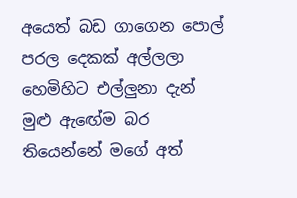අයෙත් බඩ ගාගෙන පොල් පරල දෙකක් අල්ලලා හෙමිහිට එල්ලුනා දැන් මුළු ඇඟේම බර තියෙන්නේ මගේ අත්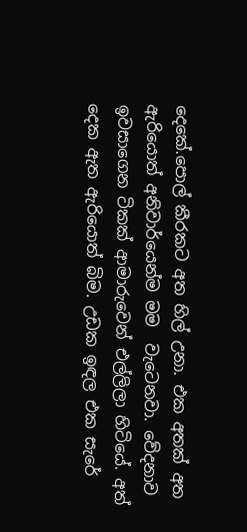දෙකේ.පොල් කීරකට අත හිල් උනා. එක අතක් අත ඇරියොත් අනිවාර්යෙන්ම මම  වැටෙනවා. වේදනාව ඉවසාගෙන ටිකක් ආමාරුවෙන් එල්ලිලා හිටියේ. අත් දෙක ඇත ඇරියොත් බිම. උඩක ඉඳල එක සැරේ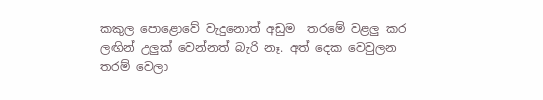කකුල පොළොවේ වැදුනොත් අඩුම  තරමේ වළලු කර ලඟින් උලුක්‌ වෙන්නත් බැරි නෑ. අත් දෙක වෙවුලන තරම් වෙලා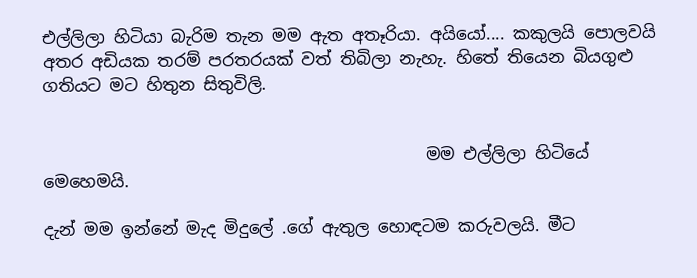එල්ලිලා හිටියා බැරිම තැන මම ඇත අතෑරියා. අයියෝ.... කකුලයි පොලවයි අතර අඩියක තරම් පරතරයක් වත් තිබිලා නැහැ. හිතේ තියෙන බියගුළු ගතියට මට හිතුන සිතුවිලි.


                                             මම එල්ලිලා හිටියේ මෙහෙමයි.

දැන් මම ඉන්නේ මැද මිදුලේ .ගේ ඇතුල හොඳටම කරුවලයි. මීට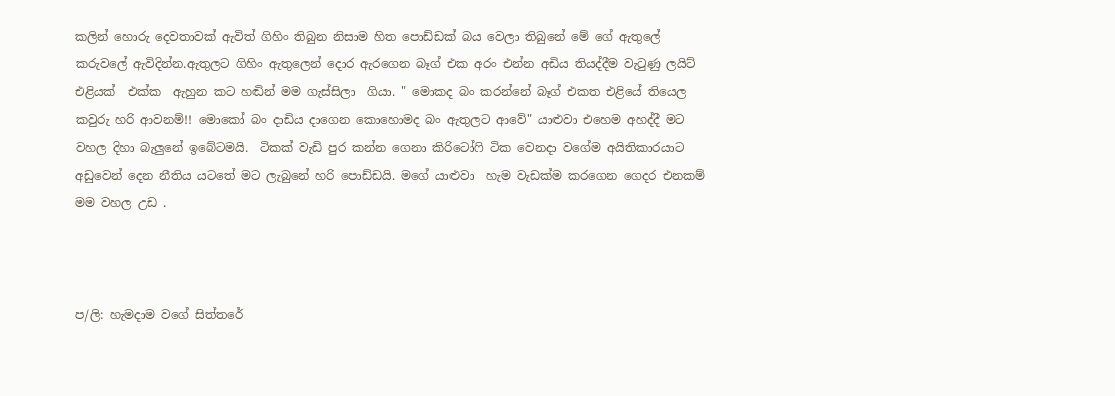කලින් හොරු දෙවතාවක් ඇවිත් ගිහිං තිබුන නිසාම හිත පොඩ්ඩක් බය වෙලා තිබුනේ මේ ගේ ඇතුලේ  කරුවලේ ඇවිදින්න.ඇතුලට ගිහිං ඇතුලෙන් දොර ඇරගෙන බෑග් එක අරං එන්න අඩිය තියද්දීම වැටුණු ලයිට් එළියක්‌  එක්ක  ඇහුන කට හඬින් මම ගැස්සිලා  ගියා. " මොකද බං කරන්නේ බෑග් එකත එළියේ තියෙල කවුරු හරි ආවනම්!! මොකෝ බං දාඩිය දාගෙන කොහොමද බං ඇතුලට ආවේ" යාළුවා එහෙම අහද්දී මට වහල දිහා බැලුනේ ඉබේටමයි.  ටිකක් වැඩි පුර කන්න ගෙනා කිරිටෝෆි ටික වෙනදා වගේම අයිතිකාරයාට අඩුවෙන් දෙන නීතිය යටතේ මට ලැබුනේ හරි පොඩ්ඩයි. මගේ යාළුවා  හැම වැඩක්ම කරගෙන ගෙදර එනකම් මම වහල උඩ .



ප/ලි: හැමදාම වගේ සිත්තරේ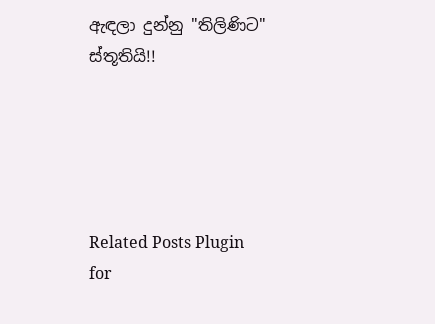ඇඳලා දුන්නු "තිලිණිට" ස්තූතියි!!





Related Posts Plugin for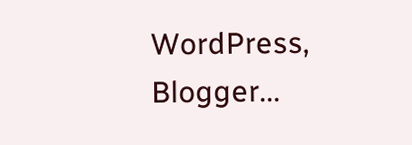WordPress, Blogger...